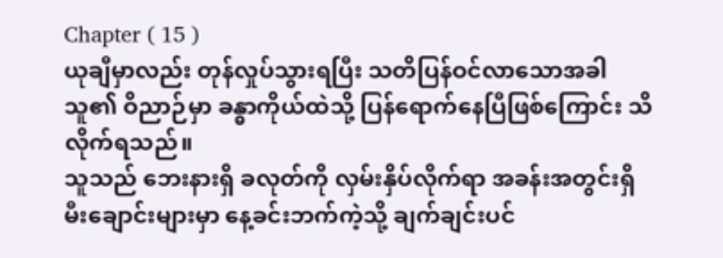Chapter ( 15 )
ယုချီမှာလည်း တုန်လှုပ်သွားရပြီး သတိပြန်ဝင်လာသောအခါ သူ၏ ဝိညာဉ်မှာ ခန္ဓာကိုယ်ထဲသို့ ပြန်ရောက်နေပြီဖြစ်ကြောင်း သိလိုက်ရသည်။
သူသည် ဘေးနားရှိ ခလုတ်ကို လှမ်းနှိပ်လိုက်ရာ အခန်းအတွင်းရှိ မီးချောင်းများမှာ နေ့ခင်းဘက်ကဲ့သို့ ချက်ချင်းပင်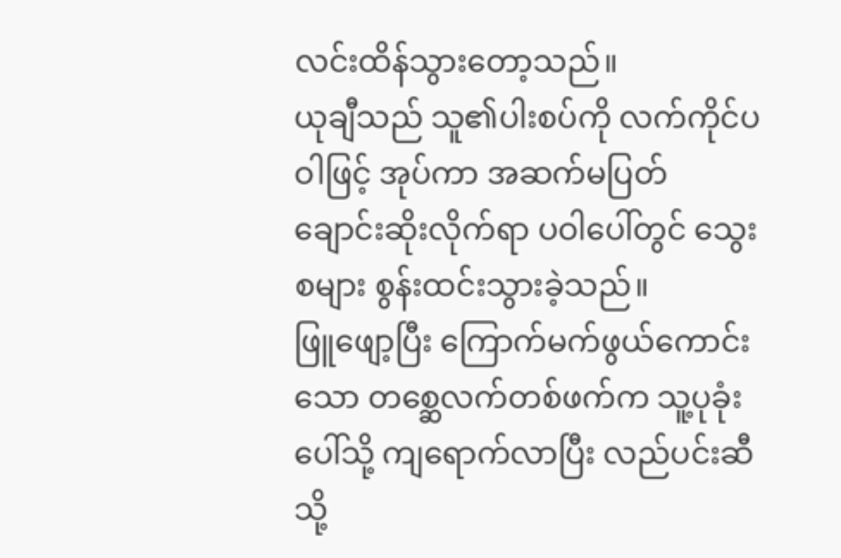လင်းထိန်သွားတော့သည်။
ယုချီသည် သူ၏ပါးစပ်ကို လက်ကိုင်ပဝါဖြင့် အုပ်ကာ အဆက်မပြတ် ချောင်းဆိုးလိုက်ရာ ပဝါပေါ်တွင် သွေးစများ စွန်းထင်းသွားခဲ့သည်။
ဖြူဖျော့ပြီး ကြောက်မက်ဖွယ်ကောင်းသော တစ္ဆေလက်တစ်ဖက်က သူ့ပုခုံးပေါ်သို့ ကျရောက်လာပြီး လည်ပင်းဆီသို့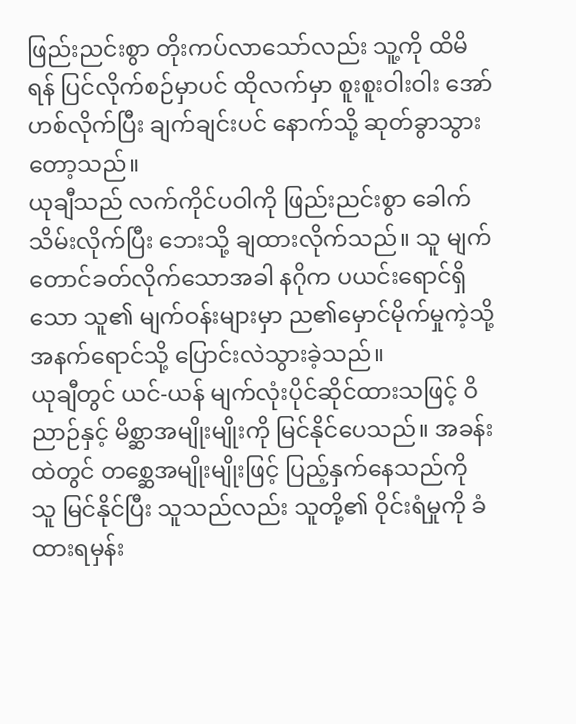ဖြည်းညင်းစွာ တိုးကပ်လာသော်လည်း သူ့ကို ထိမိရန် ပြင်လိုက်စဉ်မှာပင် ထိုလက်မှာ စူးစူးဝါးဝါး အော်ဟစ်လိုက်ပြီး ချက်ချင်းပင် နောက်သို့ ဆုတ်ခွာသွားတော့သည်။
ယုချီသည် လက်ကိုင်ပဝါကို ဖြည်းညင်းစွာ ခေါက်သိမ်းလိုက်ပြီး ဘေးသို့ ချထားလိုက်သည်။ သူ မျက်တောင်ခတ်လိုက်သောအခါ နဂိုက ပယင်းရောင်ရှိသော သူ၏ မျက်ဝန်းများမှာ ည၏မှောင်မိုက်မှုကဲ့သို့ အနက်ရောင်သို့ ပြောင်းလဲသွားခဲ့သည်။
ယုချီတွင် ယင်-ယန် မျက်လုံးပိုင်ဆိုင်ထားသဖြင့် ဝိညာဉ်နှင့် မိစ္ဆာအမျိုးမျိုးကို မြင်နိုင်ပေသည်။ အခန်းထဲတွင် တစ္ဆေအမျိုးမျိုးဖြင့် ပြည့်နှက်နေသည်ကို သူ မြင်နိုင်ပြီး သူသည်လည်း သူတို့၏ ဝိုင်းရံမှုကို ခံထားရမှန်း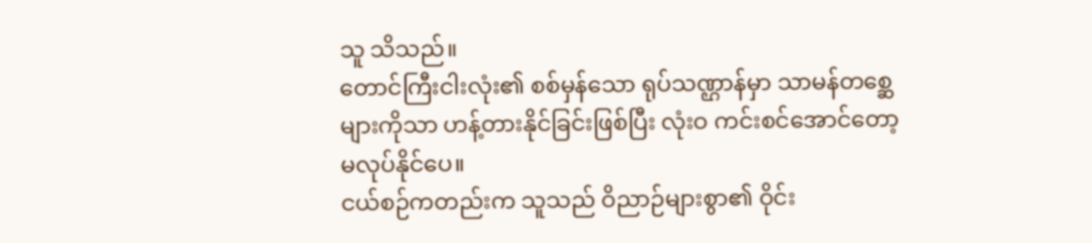သူ သိသည်။
တောင်ကြီးငါးလုံး၏ စစ်မှန်သော ရုပ်သဏ္ဌာန်မှာ သာမန်တစ္ဆေများကိုသာ ဟန့်တားနိုင်ခြင်းဖြစ်ပြီး လုံးဝ ကင်းစင်အောင်တော့ မလုပ်နိုင်ပေ။
ငယ်စဉ်ကတည်းက သူသည် ဝိညာဉ်များစွာ၏ ဝိုင်း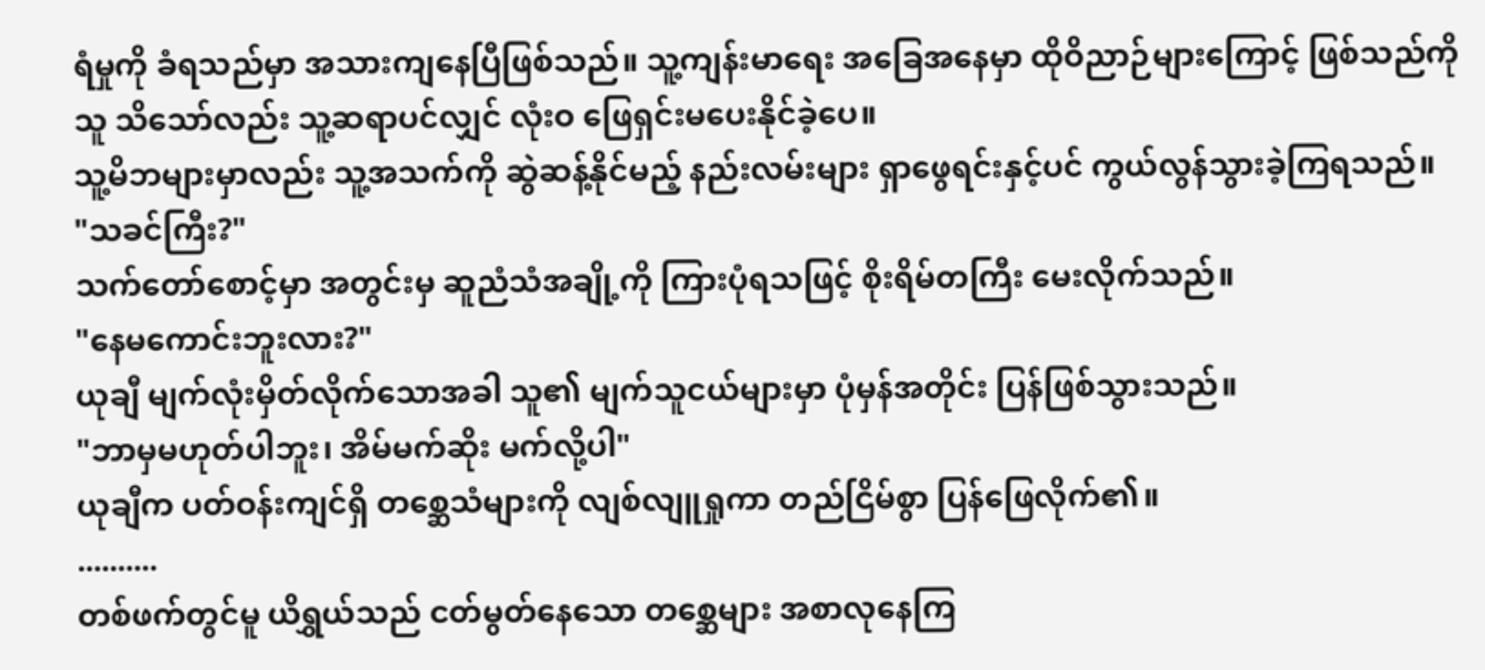ရံမှုကို ခံရသည်မှာ အသားကျနေပြီဖြစ်သည်။ သူ့ကျန်းမာရေး အခြေအနေမှာ ထိုဝိညာဉ်များကြောင့် ဖြစ်သည်ကို သူ သိသော်လည်း သူ့ဆရာပင်လျှင် လုံးဝ ဖြေရှင်းမပေးနိုင်ခဲ့ပေ။
သူ့မိဘများမှာလည်း သူ့အသက်ကို ဆွဲဆန့်နိုင်မည့် နည်းလမ်းများ ရှာဖွေရင်းနှင့်ပင် ကွယ်လွန်သွားခဲ့ကြရသည်။
"သခင်ကြီး?"
သက်တော်စောင့်မှာ အတွင်းမှ ဆူညံသံအချို့ကို ကြားပုံရသဖြင့် စိုးရိမ်တကြီး မေးလိုက်သည်။
"နေမကောင်းဘူးလား?"
ယုချီ မျက်လုံးမှိတ်လိုက်သောအခါ သူ၏ မျက်သူငယ်များမှာ ပုံမှန်အတိုင်း ပြန်ဖြစ်သွားသည်။
"ဘာမှမဟုတ်ပါဘူး၊ အိမ်မက်ဆိုး မက်လို့ပါ"
ယုချီက ပတ်ဝန်းကျင်ရှိ တစ္ဆေသံများကို လျစ်လျူရှုကာ တည်ငြိမ်စွာ ပြန်ဖြေလိုက်၏။
..........
တစ်ဖက်တွင်မူ ယိရွှယ်သည် ငတ်မွတ်နေသော တစ္ဆေများ အစာလုနေကြ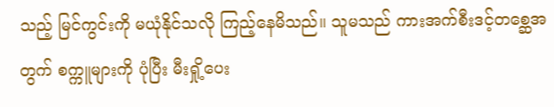သည့် မြင်ကွင်းကို မယုံနိုင်သလို ကြည့်နေမိသည်။ သူမသည် ကားအက်စီးဒင့်တစ္ဆေအတွက် စက္ကူများကို ပုံပြီး မီးရှို့ပေး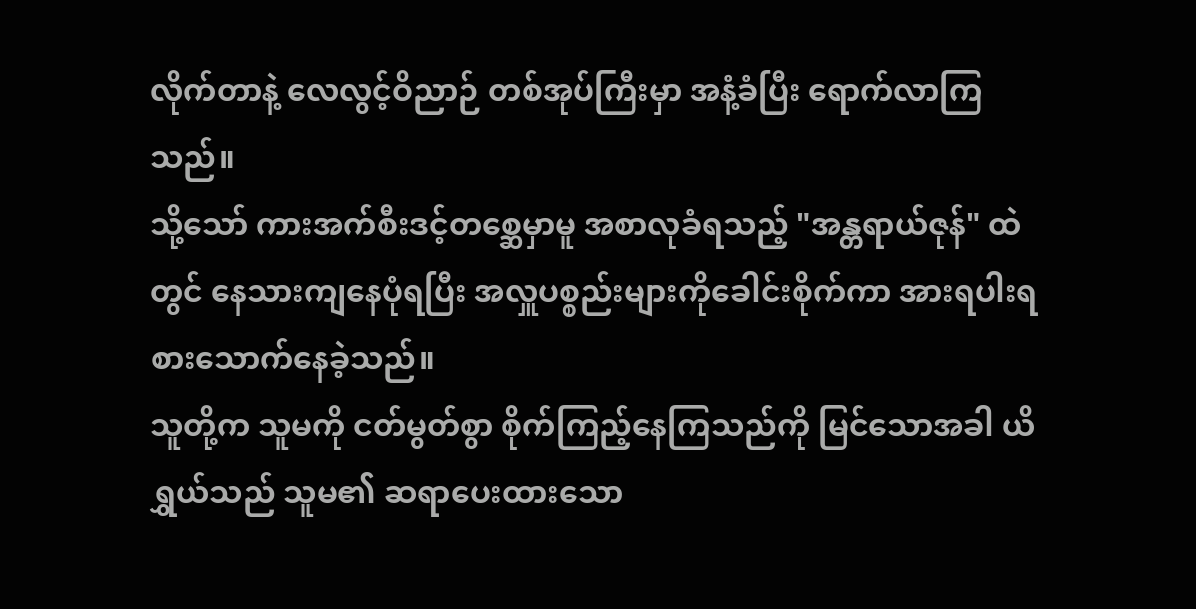လိုက်တာနဲ့ လေလွင့်ဝိညာဉ် တစ်အုပ်ကြီးမှာ အနံ့ခံပြီး ရောက်လာကြသည်။
သို့သော် ကားအက်စီးဒင့်တစ္ဆေမှာမူ အစာလုခံရသည့် "အန္တရာယ်ဇုန်" ထဲတွင် နေသားကျနေပုံရပြီး အလှူပစ္စည်းများကိုခေါင်းစိုက်ကာ အားရပါးရ စားသောက်နေခဲ့သည်။
သူတို့က သူမကို ငတ်မွတ်စွာ စိုက်ကြည့်နေကြသည်ကို မြင်သောအခါ ယိရွှယ်သည် သူမ၏ ဆရာပေးထားသော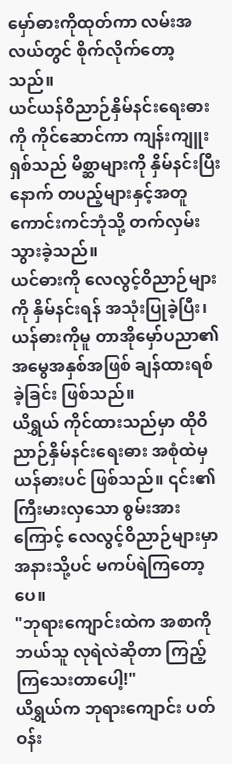မှော်ဓားကိုထုတ်ကာ လမ်းအလယ်တွင် စိုက်လိုက်တော့သည်။
ယင်ယန်ဝိညာဉ်နှိမ်နင်းရေးဓားကို ကိုင်ဆောင်ကာ ကျန်းကျူးရှစ်သည် မိစ္ဆာများကို နှိမ်နင်းပြီးနောက် တပည့်များနှင့်အတူ ကောင်းကင်ဘုံသို့ တက်လှမ်းသွားခဲ့သည်။
ယင်ဓားကို လေလွင့်ဝိညာဉ်များကို နှိမ်နင်းရန် အသုံးပြုခဲ့ပြီး၊ ယန်ဓားကိုမူ တာအိုမှော်ပညာ၏ အမွေအနှစ်အဖြစ် ချန်ထားရစ်ခဲ့ခြင်း ဖြစ်သည်။
ယိရွှယ် ကိုင်ထားသည်မှာ ထိုဝိညာဉ်နှိမ်နင်းရေးဓား အစုံထဲမှ ယန်ဓားပင် ဖြစ်သည်။ ၎င်း၏ ကြီးမားလှသော စွမ်းအားကြောင့် လေလွင့်ဝိညာဉ်များမှာ အနားသို့ပင် မကပ်ရဲကြတော့ပေ။
"ဘုရားကျောင်းထဲက အစာကို ဘယ်သူ လုရဲလဲဆိုတာ ကြည့်ကြသေးတာပေါ့!"
ယိရွှယ်က ဘုရားကျောင်း ပတ်ဝန်း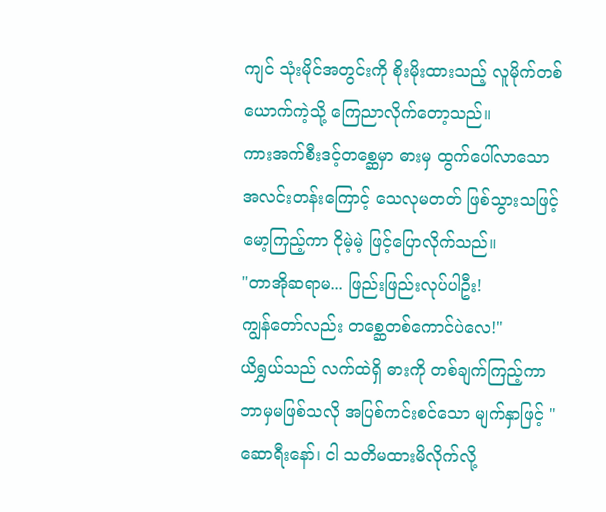ကျင် သုံးမိုင်အတွင်းကို စိုးမိုးထားသည့် လူမိုက်တစ်ယောက်ကဲ့သို့ ကြေညာလိုက်တော့သည်။
ကားအက်စီးဒင့်တစ္ဆေမှာ ဓားမှ ထွက်ပေါ်လာသော အလင်းတန်းကြောင့် သေလုမတတ် ဖြစ်သွားသဖြင့် မော့ကြည့်ကာ ငိုမဲ့မဲ့ ဖြင့်ပြောလိုက်သည်။
"တာအိုဆရာမ... ဖြည်းဖြည်းလုပ်ပါဦး!
ကျွန်တော်လည်း တစ္ဆေတစ်ကောင်ပဲလေ!"
ယိရွှယ်သည် လက်ထဲရှိ ဓားကို တစ်ချက်ကြည့်ကာ ဘာမှမဖြစ်သလို အပြစ်ကင်းစင်သော မျက်နှာဖြင့် "ဆောရီးနော်၊ ငါ သတိမထားမိလိုက်လို့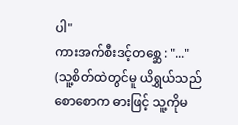ပါ"
ကားအက်စီးဒင့်တစ္ဆေ : "..."
(သူ့စိတ်ထဲတွင်မူ ယိရွှယ်သည် စောစောက ဓားဖြင့် သူ့ကိုမ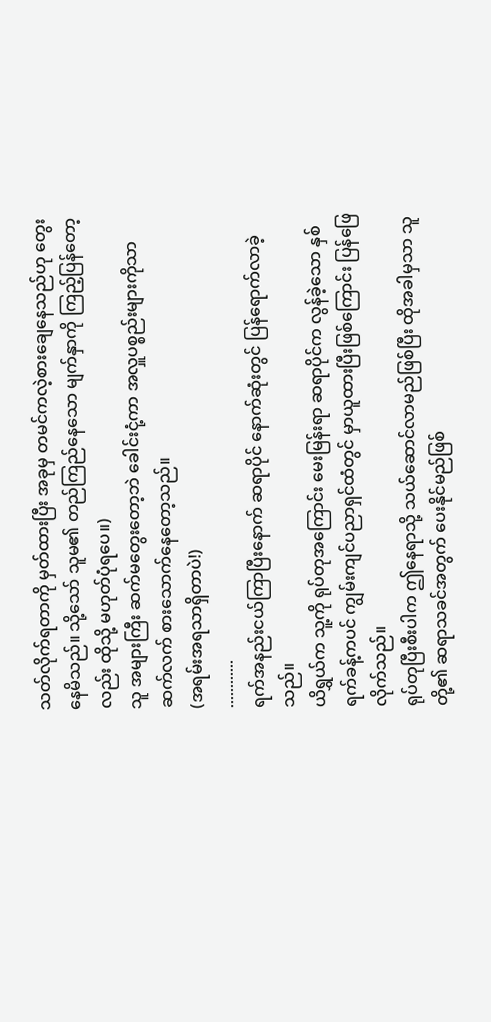သတ်လိုက်ရတာကို မှတ်ထားပြီး အခုမှ တမင်ကလဲ့စားချေနေသည်ဟု တွေးနေမိသည်။ သို့သော် သူမ၏ တည်ကြည်နေသော မျက်နှာကို ကြည့်ပြန်တော့လည်း ထိုသို့ မဟုတ်ပုံရပေ။)
သူ အများကြီး ဆက်မတွေးတော့ဘဲ ခေါင်းငုံ့ကာ အလှူပစ္စည်းများကိုသာ ဆက်လက် စားသောက်နေတော့သည်။
(အရမ်းအရသာရှိတာပဲ!)
............
ရက်အနည်းငယ်ကြာပြီးနောက် ဆရာပိုင် နောက်ဆုံးတွင် ပြန်ရောက်လာခဲ့သည်။
ယိရွှယ်က သူ့ကို ရုပ်တုအကြောင်း မေးမြန်းရာ ဆရာပိုင်က လွန်ခဲ့သော နှစ်ရက်ခန့်ကပင် ကျွမ်းကျင်ပညာရှင်ထံတွင် မှာယူထားပြီးဖြစ်ကြောင်း ပြန်ဖြေလိုက်သည်။
ရုပ်တုပြီးစီးပါက ဤနေရာသို့ သယ်ဆောင်လာမည်ဖြစ်ပြီး ထိုအခါမှသာ သူတို့၏ ဆရာသခင်အတွက် ပေးနိုင်မည်ဖြစ်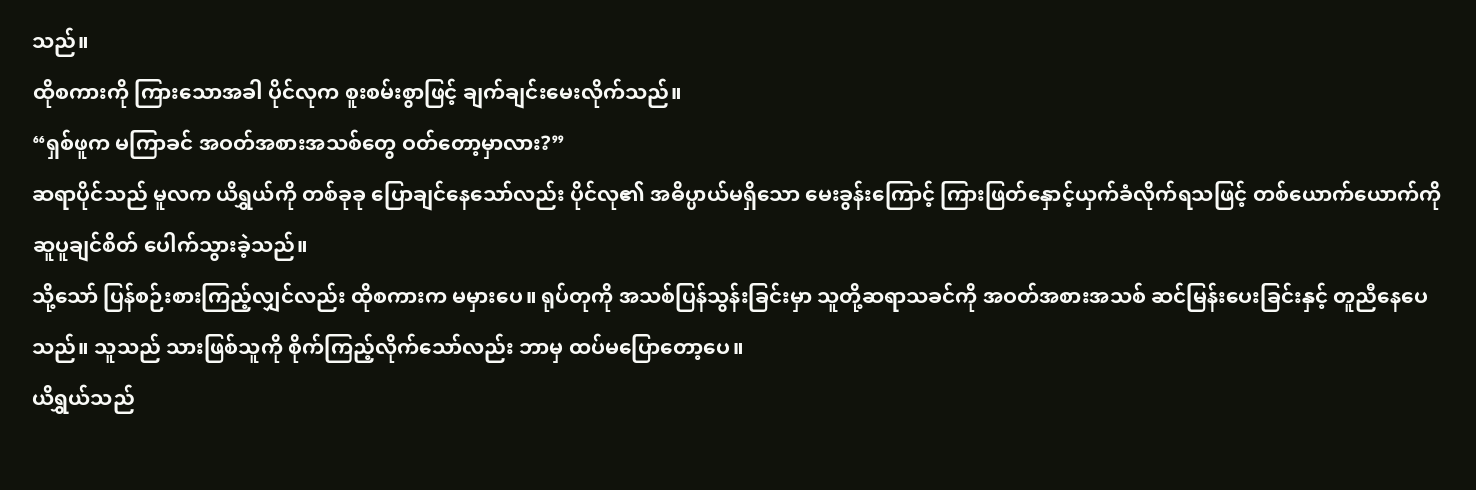သည်။
ထိုစကားကို ကြားသောအခါ ပိုင်လုက စူးစမ်းစွာဖြင့် ချက်ချင်းမေးလိုက်သည်။
“ရှစ်ဖူက မကြာခင် အဝတ်အစားအသစ်တွေ ဝတ်တော့မှာလား?”
ဆရာပိုင်သည် မူလက ယိရွှယ်ကို တစ်ခုခု ပြောချင်နေသော်လည်း ပိုင်လု၏ အဓိပ္ပာယ်မရှိသော မေးခွန်းကြောင့် ကြားဖြတ်နှောင့်ယှက်ခံလိုက်ရသဖြင့် တစ်ယောက်ယောက်ကို ဆူပူချင်စိတ် ပေါက်သွားခဲ့သည်။
သို့သော် ပြန်စဉ်းစားကြည့်လျှင်လည်း ထိုစကားက မမှားပေ။ ရုပ်တုကို အသစ်ပြန်သွန်းခြင်းမှာ သူတို့ဆရာသခင်ကို အဝတ်အစားအသစ် ဆင်မြန်းပေးခြင်းနှင့် တူညီနေပေသည်။ သူသည် သားဖြစ်သူကို စိုက်ကြည့်လိုက်သော်လည်း ဘာမှ ထပ်မပြောတော့ပေ။
ယိရွှယ်သည်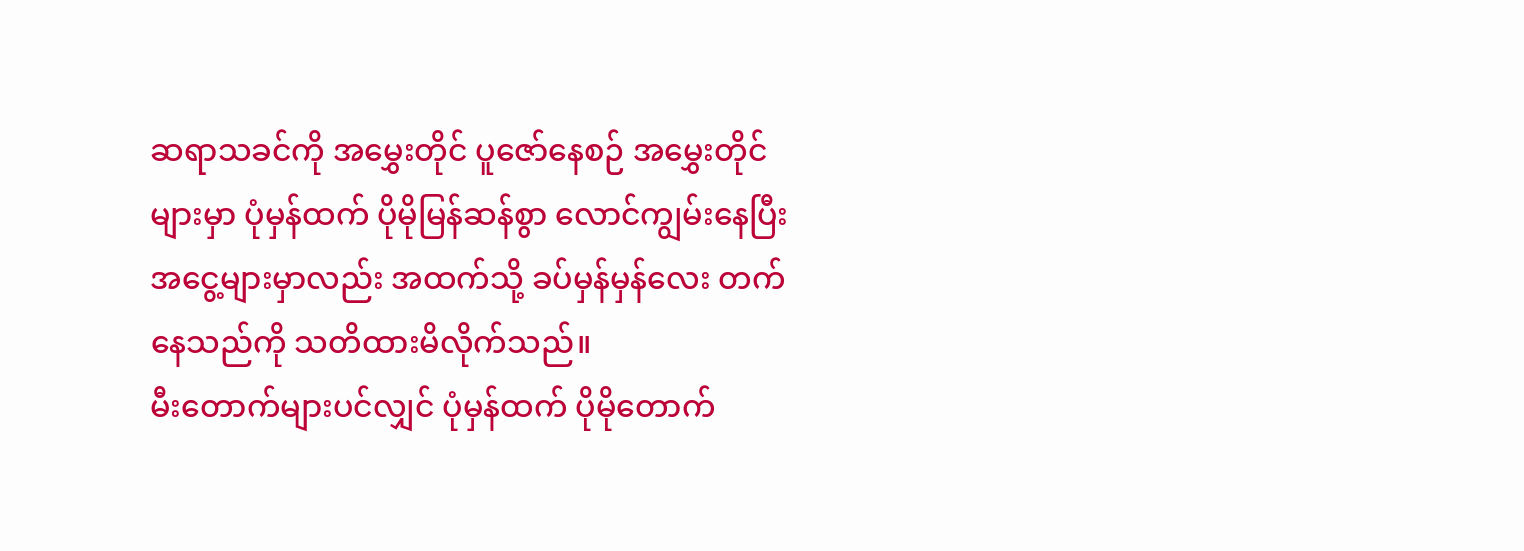ဆရာသခင်ကို အမွှေးတိုင် ပူဇော်နေစဉ် အမွှေးတိုင်များမှာ ပုံမှန်ထက် ပိုမိုမြန်ဆန်စွာ လောင်ကျွမ်းနေပြီး အငွေ့များမှာလည်း အထက်သို့ ခပ်မှန်မှန်လေး တက်နေသည်ကို သတိထားမိလိုက်သည်။
မီးတောက်များပင်လျှင် ပုံမှန်ထက် ပိုမိုတောက်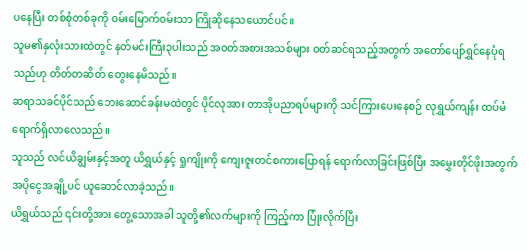ပနေပြီး တစ်စုံတစ်ခုကို ဝမ်းမြောက်ဝမ်းသာ ကြိုဆိုနေသယောင်ပင်။
သူမ၏နှလုံးသားထဲတွင် နတ်မင်းကြီး၃ပါးသည် အဝတ်အစားအသစ်များ ဝတ်ဆင်ရသည့်အတွက် အတော်ပျော်ရွှင်နေပုံရသည်ဟု တိတ်တဆိတ် တွေးနေမိသည်။
ဆရာသခင်ပိုင်သည် ဘေးဆောင်ခန်းမထဲတွင် ပိုင်လုအား တာအိုပညာရပ်များကို သင်ကြားပေးနေစဉ် လုရွှယ်ကျန်း ထပ်မံရောက်ရှိလာလေသည်။
သူသည် လင်ယိချွမ်းနှင့်အတူ ယိရွှယ်နှင့် ရှုကျိုးကို ကျေးဇူးတင်စကားပြောရန် ရောက်လာခြင်းဖြစ်ပြီး အမွှေးတိုင်ဖိုးအတွက် အပိုငွေအချို့ပင် ယူဆောင်လာခဲ့သည်။
ယိရွှယ်သည် ၎င်းတို့အား တွေ့သောအခါ သူတို့၏လက်များကို ကြည့်ကာ ပြုံးလိုက်ပြီး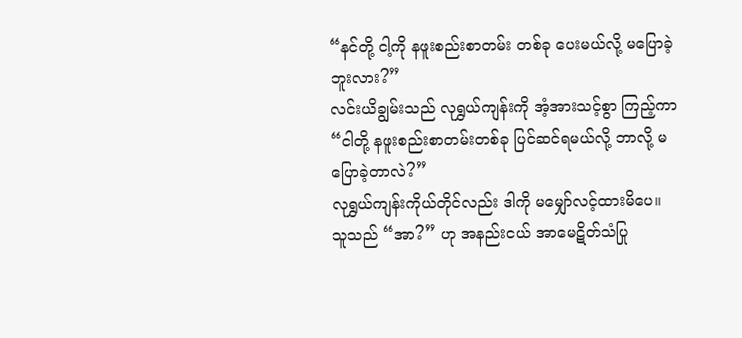“နင်တို့ ငါ့ကို နဖူးစည်းစာတမ်း တစ်ခု ပေးမယ်လို့ မပြောခဲ့ဘူးလား?”
လင်းယိချွမ်းသည် လုရွှယ်ကျန်းကို အံ့အားသင့်စွာ ကြည့်ကာ “ငါတို့ နဖူးစည်းစာတမ်းတစ်ခု ပြင်ဆင်ရမယ်လို့ ဘာလို့ မပြောခဲ့တာလဲ?”
လုရွှယ်ကျန်းကိုယ်တိုင်လည်း ဒါကို မမျှော်လင့်ထားမိပေ။
သူသည် “အာ?” ဟု အနည်းငယ် အာမေဋိတ်သံပြု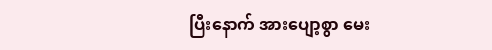ပြီးနောက် အားပျော့စွာ မေး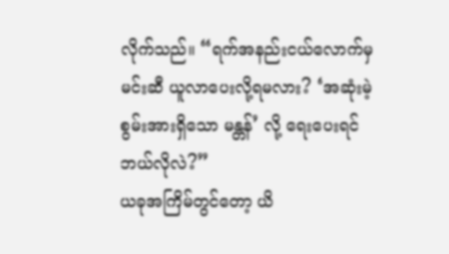လိုက်သည်။ “ရက်အနည်းငယ်လောက်မှ မင်းဆီ ယူလာပေးလို့ရမလား? ‘အဆုံးမဲ့စွမ်းအားရှိသော မန္တန်’ လို့ ရေးပေးရင် ဘယ်လိုလဲ?”
ယခုအကြိမ်တွင်တော့ ယိ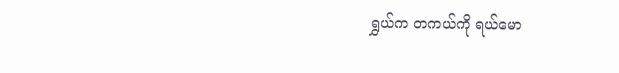ရွှယ်က တကယ်ကို ရယ်မော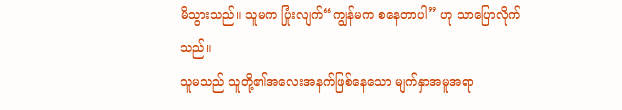မိသွားသည်။ သူမက ပြုံးလျက်“ကျွန်မက စနေတာပါ” ဟု သာပြောလိုက်သည်။
သူမသည် သူတို့၏အလေးအနက်ဖြစ်နေသော မျက်နှာအမူအရာ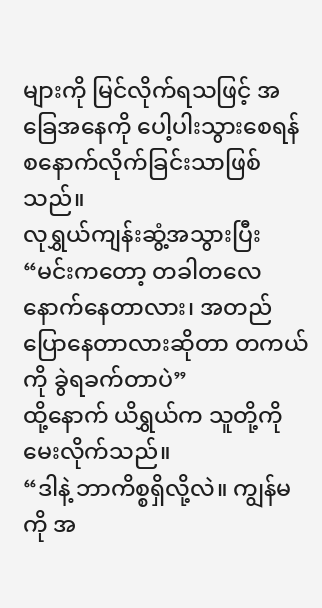များကို မြင်လိုက်ရသဖြင့် အခြေအနေကို ပေါ့ပါးသွားစေရန် စနောက်လိုက်ခြင်းသာဖြစ်သည်။
လုရွှယ်ကျန်းဆွံ့အသွားပြီး “မင်းကတော့ တခါတလေ နောက်နေတာလား၊ အတည်ပြောနေတာလားဆိုတာ တကယ်ကို ခွဲရခက်တာပဲ”
ထို့နောက် ယိရွှယ်က သူတို့ကို မေးလိုက်သည်။
“ဒါနဲ့ ဘာကိစ္စရှိလို့လဲ။ ကျွန်မကို အ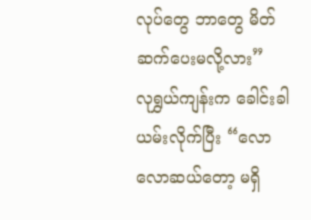လုပ်တွေ ဘာတွေ မိတ်ဆက်ပေးမလို့လား”
လုရွှယ်ကျန်းက ခေါင်းခါယမ်းလိုက်ပြီး “လောလောဆယ်တော့ မရှိ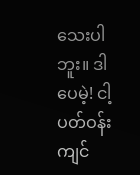သေးပါဘူး။ ဒါပေမဲ့! ငါ့ပတ်ဝန်းကျင်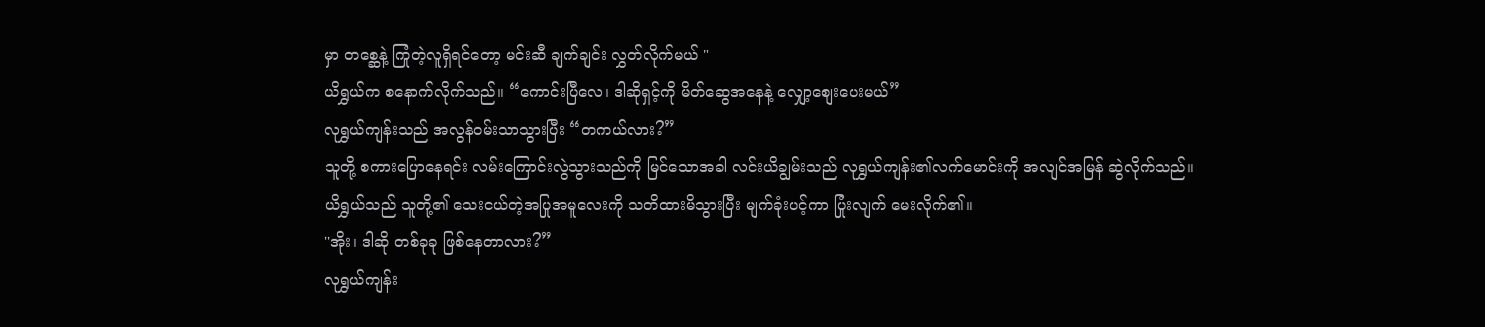မှာ တစ္ဆေနဲ့ ကြုံတဲ့လူရှိရင်တော့ မင်းဆီ ချက်ချင်း လွှတ်လိုက်မယ် "
ယိရွှယ်က စနောက်လိုက်သည်။ “ကောင်းပြီလေ၊ ဒါဆိုရှင့်ကို မိတ်ဆွေအနေနဲ့ လျှော့စျေးပေးမယ်”
လုရွှယ်ကျန်းသည် အလွန်ဝမ်းသာသွားပြီး “တကယ်လား?”
သူတို့ စကားပြောနေရင်း လမ်းကြောင်းလွဲသွားသည်ကို မြင်သောအခါ လင်းယိချွမ်းသည် လုရွှယ်ကျန်း၏လက်မောင်းကို အလျင်အမြန် ဆွဲလိုက်သည်။
ယိရွှယ်သည် သူတို့၏ သေးငယ်တဲ့အပြုအမူလေးကို သတိထားမိသွားပြီး မျက်ခုံးပင့်ကာ ပြုံးလျက် မေးလိုက်၏။
''အိုး၊ ဒါဆို တစ်ခုခု ဖြစ်နေတာလား?”
လုရွှယ်ကျန်း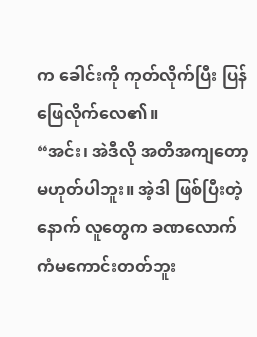က ခေါင်းကို ကုတ်လိုက်ပြီး ပြန်ဖြေလိုက်လေ၏။
“အင်း၊ အဲဒီလို အတိအကျတော့ မဟုတ်ပါဘူး။ အဲ့ဒါ ဖြစ်ပြီးတဲ့နောက် လူတွေက ခဏလောက် ကံမကောင်းတတ်ဘူး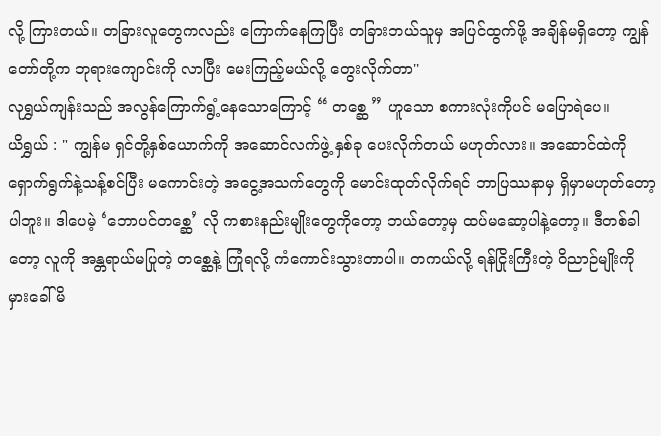လို့ ကြားတယ်။ တခြားလူတွေကလည်း ကြောက်နေကြပြီး တခြားဘယ်သူမှ အပြင်ထွက်ဖို့ အချိန်မရှိတော့ ကျွန်တော်တို့က ဘုရားကျောင်းကို လာပြီး မေးကြည့်မယ်လို့ တွေးလိုက်တာ''
လုရွှယ်ကျန်းသည် အလွန်ကြောက်ရွံ့နေသောကြောင့် “ တစ္ဆေ ” ဟူသော စကားလုံးကိုပင် မပြောရဲပေ။
ယိရွှယ် : " ကျွန်မ ရှင်တို့နှစ်ယောက်ကို အဆောင်လက်ဖွဲ့ နှစ်ခု ပေးလိုက်တယ် မဟုတ်လား။ အဆောင်ထဲကို ရှောက်ရွက်နဲ့သန့်စင်ပြီး မကောင်းတဲ့ အငွေ့အသက်တွေကို မောင်းထုတ်လိုက်ရင် ဘာပြဿနာမှ ရှိမှာမဟုတ်တော့ပါဘူး။ ဒါပေမဲ့ ‘ဘောပင်တစ္ဆေ’ လို ကစားနည်းမျိုးတွေကိုတော့ ဘယ်တော့မှ ထပ်မဆော့ပါနဲ့တော့။ ဒီတစ်ခါတော့ လူကို အန္တရာယ်မပြုတဲ့ တစ္ဆေနဲ့ ကြုံရလို့ ကံကောင်းသွားတာပါ။ တကယ်လို့ ရန်ငြိုးကြီးတဲ့ ဝိညာဉ်မျိုးကို မှားခေါ်မိ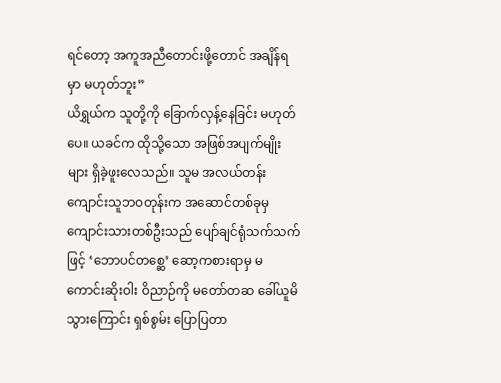ရင်တော့ အကူအညီတောင်းဖို့တောင် အချိန်ရမှာ မဟုတ်ဘူး”
ယိရွှယ်က သူတို့ကို ခြောက်လှန့်နေခြင်း မဟုတ်ပေ။ ယခင်က ထိုသို့သော အဖြစ်အပျက်မျိုးများ ရှိခဲ့ဖူးလေသည်။ သူမ အလယ်တန်းကျောင်းသူဘဝတုန်းက အဆောင်တစ်ခုမှ ကျောင်းသားတစ်ဦးသည် ပျော်ချင်ရုံသက်သက်ဖြင့် ‘ဘောပင်တစ္ဆေ’ ဆော့ကစားရာမှ မကောင်းဆိုးဝါး ဝိညာဉ်ကို မတော်တဆ ခေါ်ယူမိသွားကြောင်း ရှစ်စွမ်း ပြောပြတာ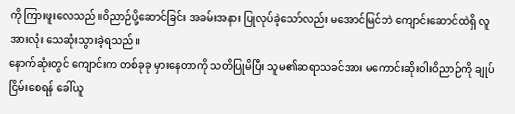ကို ကြားဖူးလေသည်။ဝိညာဉ်ပို့ဆောင်ခြင်း အခမ်းအနား ပြုလုပ်ခဲ့သော်လည်း မအောင်မြင်ဘဲ ကျောင်းဆောင်ထဲရှိ လူအားလုံး သေဆုံးသွားခဲ့ရသည်။
နောက်ဆုံးတွင် ကျောင်းက တစ်ခုခု မှားနေတာကို သတိပြုမိပြီး သူမ၏ဆရာသခင်အား မကောင်းဆိုးဝါးဝိညာဉ်ကို ချုပ်ငြိမ်းစေရန် ခေါ်ယူ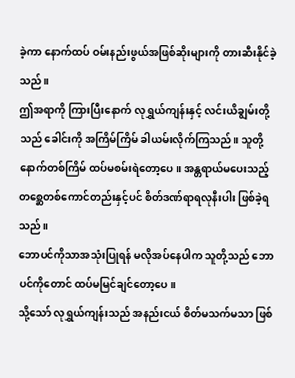ခဲ့ကာ နောက်ထပ် ဝမ်းနည်းဖွယ်အဖြစ်ဆိုးများကို တားဆီးနိုင်ခဲ့သည်။
ဤအရာကို ကြားပြီးနောက် လုရွှယ်ကျန်းနှင့် လင်းယိချွမ်းတို့သည် ခေါင်းကို အကြိမ်ကြိမ် ခါယမ်းလိုက်ကြသည်။ သူတို့ နောက်တစ်ကြိမ် ထပ်မစမ်းရဲတော့ပေ။ အန္တရာယ်မပေးသည့် တစ္ဆေတစ်ကောင်တည်းနှင့်ပင် စိတ်ဒဏ်ရာရလုနီးပါး ဖြစ်ခဲ့ရသည်။
ဘောပင်ကိုသာအသုံးပြုရန် မလိုအပ်နေပါက သူတို့သည် ဘောပင်ကိုတောင် ထပ်မမြင်ချင်တော့ပေ။
သို့သော် လုရွှယ်ကျန်းသည် အနည်းငယ် စိတ်မသက်မသာ ဖြစ်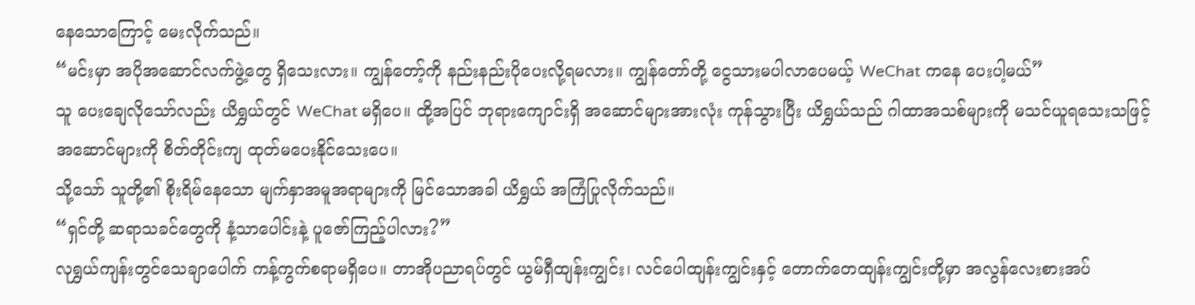နေသောကြောင့် မေးလိုက်သည်။
“မင်းမှာ အပိုအဆောင်လက်ဖွဲ့တွေ ရှိသေးလား။ ကျွန်တော့်ကို နည်းနည်းပိုပေးလို့ရမလား။ ကျွန်တော်တို့ ငွေသားမပါလာပေမယ့် WeChat ကနေ ပေးပါ့မယ်”
သူ ပေးချေလိုသော်လည်း ယိရွှယ်တွင် WeChat မရှိပေ။ ထို့အပြင် ဘုရားကျောင်းရှိ အဆောင်များအားလုံး ကုန်သွားပြီး ယိရွှယ်သည် ဂါထာအသစ်များကို မသင်ယူရသေးသဖြင့် အဆောင်များကို စိတ်တိုင်းကျ ထုတ်မပေးနိုင်သေးပေ။
သို့သော် သူတို့၏ စိုးရိမ်နေသော မျက်နှာအမူအရာများကို မြင်သောအခါ ယိရွှယ် အကြံပြုလိုက်သည်။
“ရှင်တို့ ဆရာသခင်တွေကို နံ့သာပေါင်းနဲ့ ပူဇော်ကြည့်ပါလား?”
လုရွှယ်ကျန်းတွင်သေချာပေါက် ကန့်ကွက်စရာမရှိပေ။ တာအိုပညာရပ်တွင် ယွမ်ရှီထျန်းကျွင်း၊ လင်ပေါထျန်းကျွင်းနှင့် တောက်တေထျန်းကျွင်းတို့မှာ အလွန်လေးစားအပ်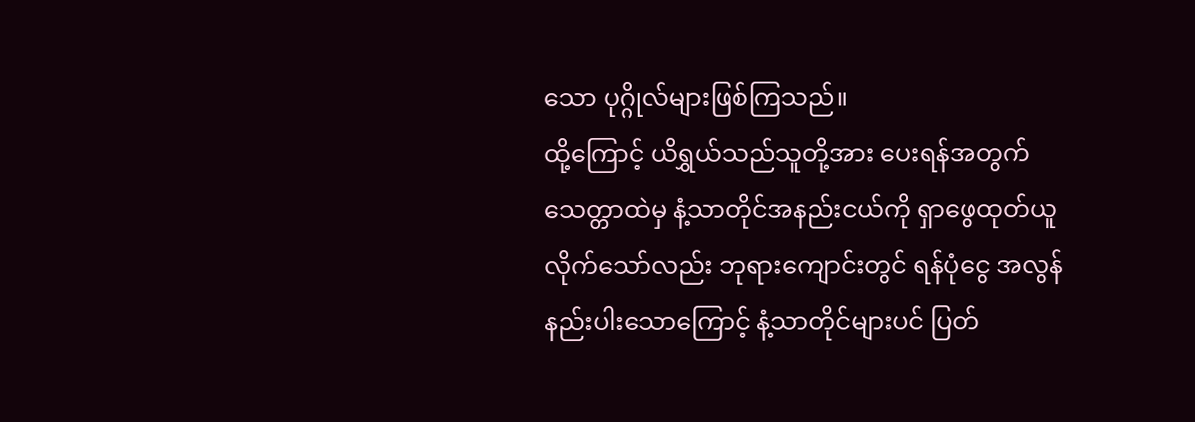သော ပုဂ္ဂိုလ်များဖြစ်ကြသည်။
ထို့ကြောင့် ယိရွှယ်သည်သူတို့အား ပေးရန်အတွက် သေတ္တာထဲမှ နံ့သာတိုင်အနည်းငယ်ကို ရှာဖွေထုတ်ယူလိုက်သော်လည်း ဘုရားကျောင်းတွင် ရန်ပုံငွေ အလွန်နည်းပါးသောကြောင့် နံ့သာတိုင်များပင် ပြတ်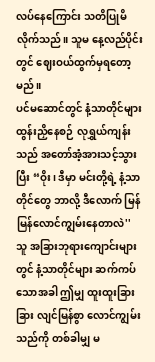လပ်နေကြောင်း သတိပြုမိလိုက်သည်။ သူမ နေ့လည်ပိုင်းတွင် ဈေးဝယ်ထွက်မှရတော့မည်။
ပင်မဆောင်တွင် နံ့သာတိုင်များ ထွန်းညှိနေစဉ် လုရွှယ်ကျန်းသည် အတော်အံ့အားသင့်သွားပြီး “ဝိုး၊ ဒီမှာ မင်းတို့ရဲ့ နံ့သာတိုင်တွေ ဘာလို့ ဒီလောက် မြန်မြန်လောင်ကျွမ်းနေတာလဲ''
သူ အခြားဘုရားကျောင်းများတွင် နံ့သာတိုင်များ ဆက်ကပ်သောအခါ ဤမျှ ထူးထူးခြားခြား လျင်မြန်စွာ လောင်ကျွမ်းသည်ကို တစ်ခါမျှ မ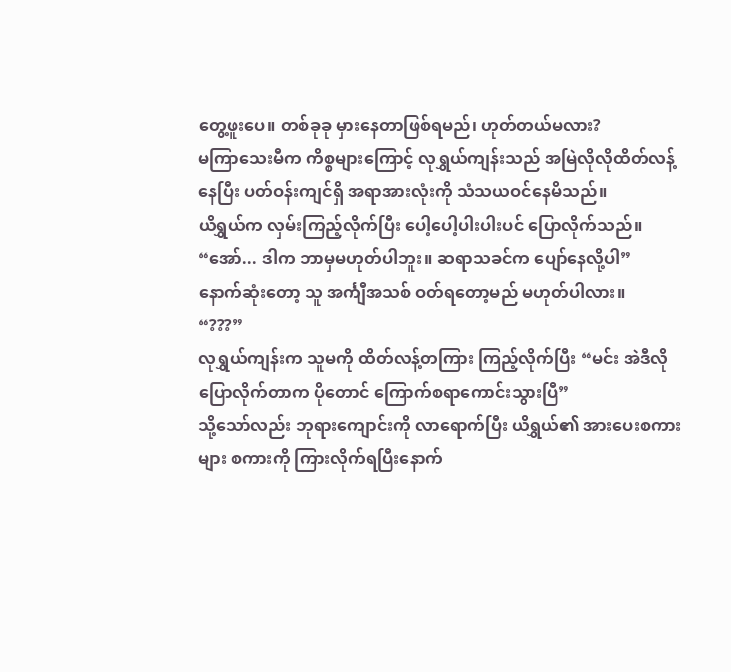တွေ့ဖူးပေ။ တစ်ခုခု မှားနေတာဖြစ်ရမည်၊ ဟုတ်တယ်မလား?
မကြာသေးမီက ကိစ္စများကြောင့် လုရွှယ်ကျန်းသည် အမြဲလိုလိုထိတ်လန့်နေပြီး ပတ်ဝန်းကျင်ရှိ အရာအားလုံးကို သံသယဝင်နေမိသည်။
ယိရွှယ်က လှမ်းကြည့်လိုက်ပြီး ပေါ့ပေါ့ပါးပါးပင် ပြောလိုက်သည်။
“အော်... ဒါက ဘာမှမဟုတ်ပါဘူး။ ဆရာသခင်က ပျော်နေလို့ပါ”
နောက်ဆုံးတော့ သူ အင်္ကျီအသစ် ဝတ်ရတော့မည် မဟုတ်ပါလား။
“???”
လုရွှယ်ကျန်းက သူမကို ထိတ်လန့်တကြား ကြည့်လိုက်ပြီး “မင်း အဲဒီလို ပြောလိုက်တာက ပိုတောင် ကြောက်စရာကောင်းသွားပြီ”
သို့သော်လည်း ဘုရားကျောင်းကို လာရောက်ပြီး ယိရွှယ်၏ အားပေးစကားများ စကားကို ကြားလိုက်ရပြီးနောက်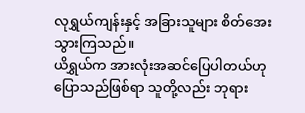လုရွှယ်ကျန်းနှင့် အခြားသူများ စိတ်အေးသွားကြသည်။
ယိရွှယ်က အားလုံးအဆင်ပြေပါတယ်ဟု ပြောသည်ဖြစ်ရာ သူတို့လည်း ဘုရား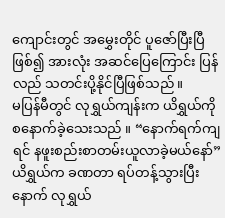ကျောင်းတွင် အမွှေးတိုင် ပူဇော်ပြီးပြီဖြစ်၍ အားလုံး အဆင်ပြေကြောင်း ပြန်လည် သတင်းပို့နိုင်ပြီဖြစ်သည်။
မပြန်မီတွင် လုရွှယ်ကျန်းက ယိရွှယ်ကို စနောက်ခဲ့သေးသည် ။ “နောက်ရက်ကျရင် နဖူးစည်းစာတမ်းယူလာခဲ့မယ်နော်”
ယိရွှယ်က ခဏတာ ရပ်တန့်သွားပြီးနောက် လုရွှယ်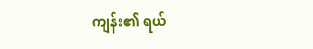ကျန်း၏ ရယ်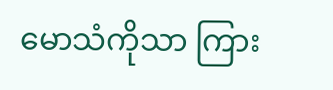မောသံကိုသာ ကြား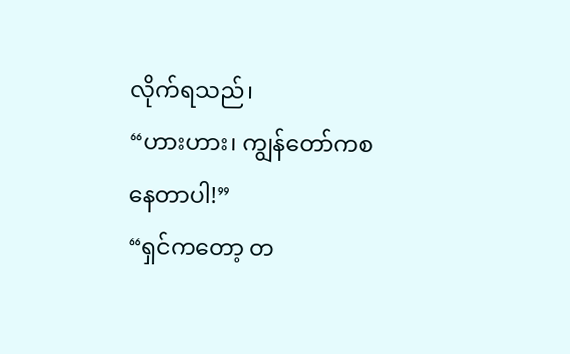လိုက်ရသည်၊
“ဟားဟား၊ ကျွန်တော်ကစနေတာပါ!”
“ရှင်ကတော့ တ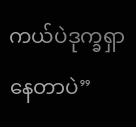ကယ်ပဲဒုက္ခရှာနေတာပဲ”